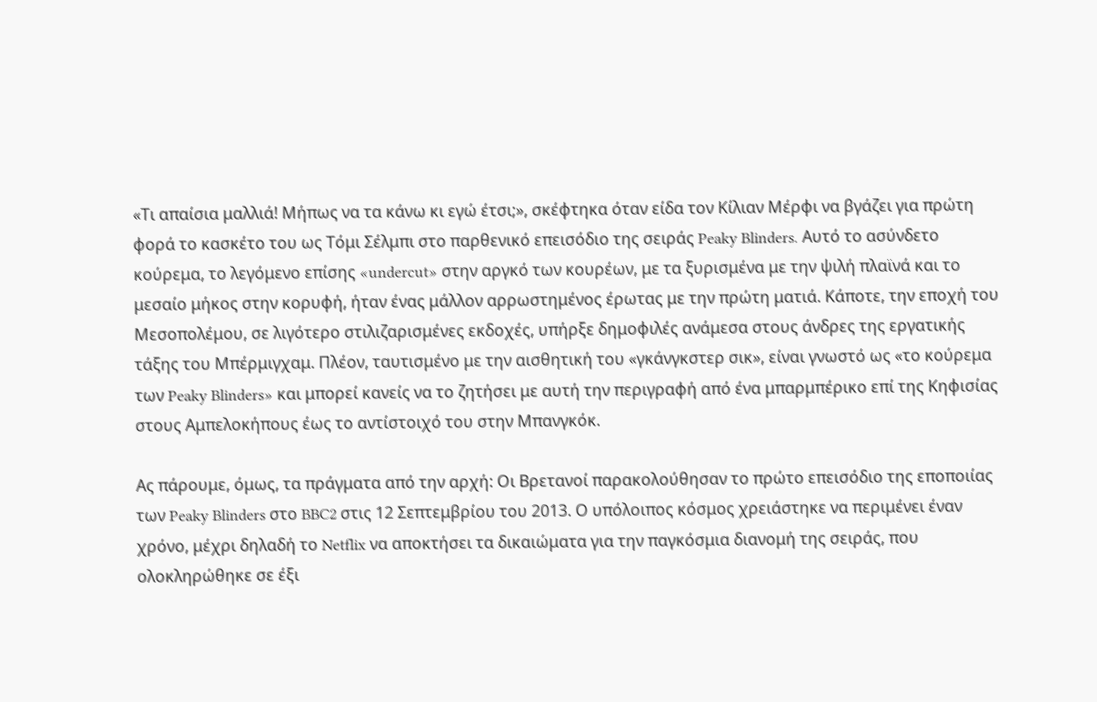«Τι απαίσια μαλλιά! Μήπως να τα κάνω κι εγώ έτσι;», σκέφτηκα όταν είδα τον Κίλιαν Μέρφι να βγάζει για πρώτη φορά το κασκέτο του ως Τόμι Σέλμπι στο παρθενικό επεισόδιο της σειράς Peaky Blinders. Αυτό το ασύνδετο κούρεμα, το λεγόμενο επίσης «undercut» στην αργκό των κουρέων, με τα ξυρισμένα με την ψιλή πλαϊνά και το μεσαίο μήκος στην κορυφή, ήταν ένας μάλλον αρρωστημένος έρωτας με την πρώτη ματιά. Κάποτε, την εποχή του Μεσοπολέμου, σε λιγότερο στιλιζαρισμένες εκδοχές, υπήρξε δημοφιλές ανάμεσα στους άνδρες της εργατικής τάξης του Μπέρμιγχαμ. Πλέον, ταυτισμένο με την αισθητική του «γκάνγκστερ σικ», είναι γνωστό ως «το κούρεμα των Peaky Blinders» και μπορεί κανείς να το ζητήσει με αυτή την περιγραφή από ένα μπαρμπέρικο επί της Κηφισίας στους Αμπελοκήπους έως το αντίστοιχό του στην Μπανγκόκ.

Ας πάρουμε, όμως, τα πράγματα από την αρχή: Οι Βρετανοί παρακολούθησαν το πρώτο επεισόδιο της εποποιίας των Peaky Blinders στο BBC2 στις 12 Σεπτεμβρίου του 2013. Ο υπόλοιπος κόσμος χρειάστηκε να περιμένει έναν χρόνο, μέχρι δηλαδή το Netflix να αποκτήσει τα δικαιώματα για την παγκόσμια διανομή της σειράς, που ολοκληρώθηκε σε έξι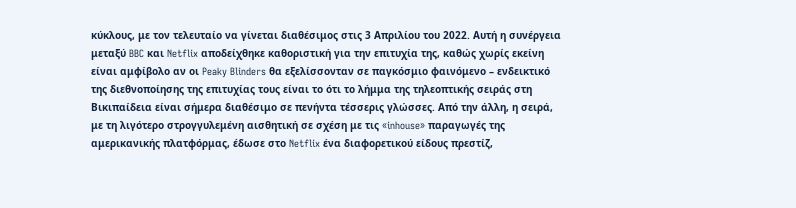κύκλους, με τον τελευταίο να γίνεται διαθέσιμος στις 3 Απριλίου του 2022. Αυτή η συνέργεια μεταξύ BBC και Netflix αποδείχθηκε καθοριστική για την επιτυχία της, καθώς χωρίς εκείνη είναι αμφίβολο αν οι Peaky Blinders θα εξελίσσονταν σε παγκόσμιο φαινόμενο – ενδεικτικό της διεθνοποίησης της επιτυχίας τους είναι το ότι το λήμμα της τηλεοπτικής σειράς στη Βικιπαίδεια είναι σήμερα διαθέσιμο σε πενήντα τέσσερις γλώσσες. Από την άλλη, η σειρά, με τη λιγότερο στρογγυλεμένη αισθητική σε σχέση με τις «inhouse» παραγωγές της αμερικανικής πλατφόρμας, έδωσε στο Netflix ένα διαφορετικού είδους πρεστίζ,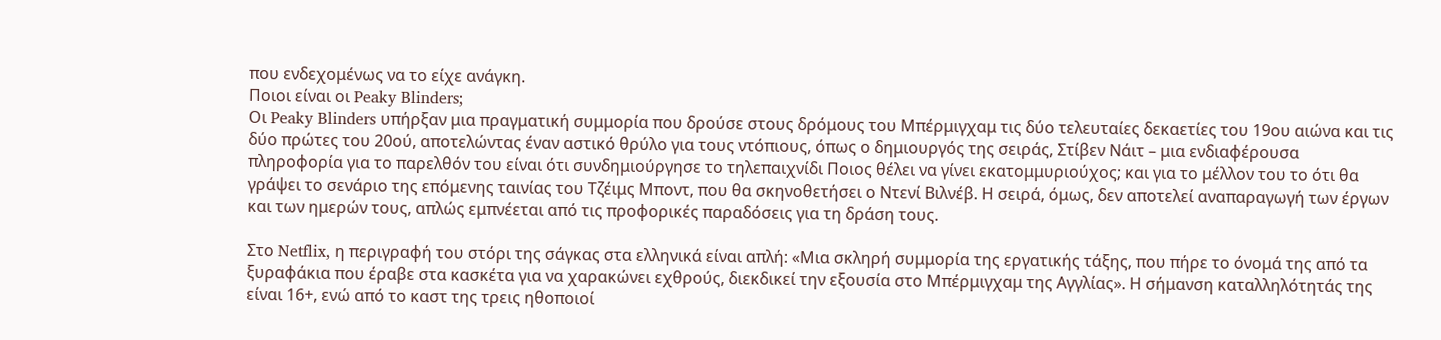που ενδεχομένως να το είχε ανάγκη.
Ποιοι είναι οι Peaky Blinders;
Οι Peaky Blinders υπήρξαν μια πραγματική συμμορία που δρούσε στους δρόμους του Μπέρμιγχαμ τις δύο τελευταίες δεκαετίες του 19ου αιώνα και τις δύο πρώτες του 20ού, αποτελώντας έναν αστικό θρύλο για τους ντόπιους, όπως ο δημιουργός της σειράς, Στίβεν Νάιτ – μια ενδιαφέρουσα πληροφορία για το παρελθόν του είναι ότι συνδημιούργησε το τηλεπαιχνίδι Ποιος θέλει να γίνει εκατομμυριούχος; και για το μέλλον του το ότι θα γράψει το σενάριο της επόμενης ταινίας του Τζέιμς Μποντ, που θα σκηνοθετήσει ο Ντενί Βιλνέβ. Η σειρά, όμως, δεν αποτελεί αναπαραγωγή των έργων και των ημερών τους, απλώς εμπνέεται από τις προφορικές παραδόσεις για τη δράση τους.

Στο Netflix, η περιγραφή του στόρι της σάγκας στα ελληνικά είναι απλή: «Μια σκληρή συμμορία της εργατικής τάξης, που πήρε το όνομά της από τα ξυραφάκια που έραβε στα κασκέτα για να χαρακώνει εχθρούς, διεκδικεί την εξουσία στο Μπέρμιγχαμ της Αγγλίας». Η σήμανση καταλληλότητάς της είναι 16+, ενώ από το καστ της τρεις ηθοποιοί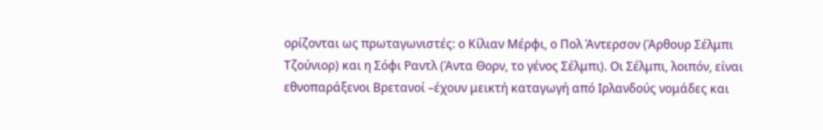ορίζονται ως πρωταγωνιστές: ο Κίλιαν Μέρφι, ο Πολ Άντερσον (Άρθουρ Σέλμπι Τζούνιορ) και η Σόφι Ραντλ (Άντα Θορν, το γένος Σέλμπι). Οι Σέλμπι, λοιπόν, είναι εθνοπαράξενοι Βρετανοί –έχουν μεικτή καταγωγή από Ιρλανδούς νομάδες και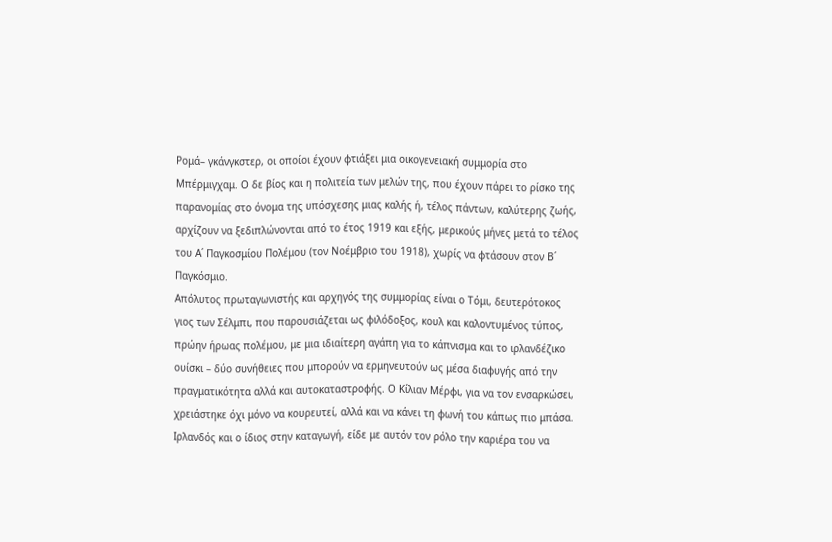Ρομά– γκάνγκστερ, οι οποίοι έχουν φτιάξει μια οικογενειακή συμμορία στο Μπέρμιγχαμ. Ο δε βίος και η πολιτεία των μελών της, που έχουν πάρει το ρίσκο της παρανομίας στο όνομα της υπόσχεσης μιας καλής ή, τέλος πάντων, καλύτερης ζωής, αρχίζουν να ξεδιπλώνονται από το έτος 1919 και εξής, μερικούς μήνες μετά το τέλος του Α΄ Παγκοσμίου Πολέμου (τον Νοέμβριο του 1918), χωρίς να φτάσουν στον Β΄ Παγκόσμιο.
Απόλυτος πρωταγωνιστής και αρχηγός της συμμορίας είναι ο Τόμι, δευτερότοκος γιος των Σέλμπι, που παρουσιάζεται ως φιλόδοξος, κουλ και καλοντυμένος τύπος, πρώην ήρωας πολέμου, με μια ιδιαίτερη αγάπη για το κάπνισμα και το ιρλανδέζικο ουίσκι – δύο συνήθειες που μπορούν να ερμηνευτούν ως μέσα διαφυγής από την πραγματικότητα αλλά και αυτοκαταστροφής. Ο Κίλιαν Μέρφι, για να τον ενσαρκώσει, χρειάστηκε όχι μόνο να κουρευτεί, αλλά και να κάνει τη φωνή του κάπως πιο μπάσα. Ιρλανδός και ο ίδιος στην καταγωγή, είδε με αυτόν τον ρόλο την καριέρα του να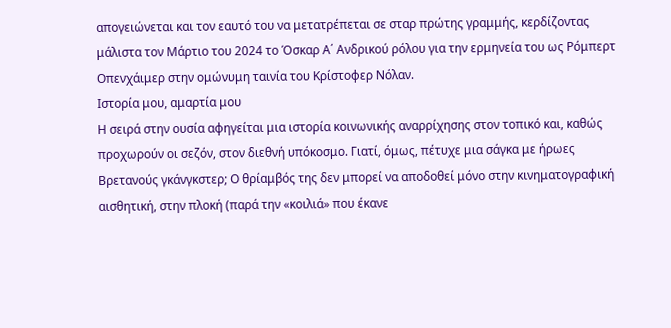απογειώνεται και τον εαυτό του να μετατρέπεται σε σταρ πρώτης γραμμής, κερδίζοντας μάλιστα τον Μάρτιο του 2024 το Όσκαρ Α΄ Ανδρικού ρόλου για την ερμηνεία του ως Ρόμπερτ Οπενχάιμερ στην ομώνυμη ταινία του Κρίστοφερ Νόλαν.
Ιστορία μου, αμαρτία μου
Η σειρά στην ουσία αφηγείται μια ιστορία κοινωνικής αναρρίχησης στον τοπικό και, καθώς προχωρούν οι σεζόν, στον διεθνή υπόκοσμο. Γιατί, όμως, πέτυχε μια σάγκα με ήρωες Βρετανούς γκάνγκστερ; Ο θρίαμβός της δεν μπορεί να αποδοθεί μόνο στην κινηματογραφική αισθητική, στην πλοκή (παρά την «κοιλιά» που έκανε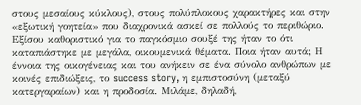στους μεσαίους κύκλους), στους πολύπλοκους χαρακτήρες και στην «εξωτική γοητεία» που διαχρονικά ασκεί σε πολλούς το περιθώριο. Εξίσου καθοριστικό για το παγκόσμιο σουξέ της ήταν το ότι καταπιάστηκε με μεγάλα, οικουμενικά θέματα. Ποια ήταν αυτά; Η έννοια της οικογένειας και του ανήκειν σε ένα σύνολο ανθρώπων με κοινές επιδιώξεις, το success story, η εμπιστοσύνη (μεταξύ κατεργαραίων) και η προδοσία. Μιλάμε, δηλαδή,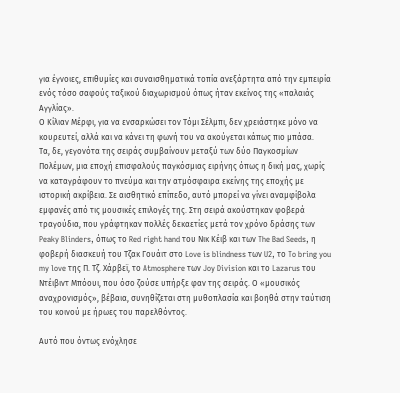για έγνοιες, επιθυμίες και συναισθηματικά τοπία ανεξάρτητα από την εμπειρία ενός τόσο σαφούς ταξικού διαχωρισμού όπως ήταν εκείνος της «παλαιάς Αγγλίας».
Ο Κίλιαν Μέρφι, για να ενσαρκώσει τον Τόμι Σέλμπι, δεν χρειάστηκε μόνο να κουρευτεί, αλλά και να κάνει τη φωνή του να ακούγεται κάπως πιο μπάσα.
Τα, δε, γεγονότα της σειράς συμβαίνουν μεταξύ των δύο Παγκοσμίων Πολέμων, μια εποχή επισφαλούς παγκόσμιας ειρήνης όπως η δική μας, χωρίς να καταγράφουν το πνεύμα και την ατμόσφαιρα εκείνης της εποχής με ιστορική ακρίβεια. Σε αισθητικό επίπεδο, αυτό μπορεί να γίνει αναμφίβολα εμφανές από τις μουσικές επιλογές της. Στη σειρά ακούστηκαν φοβερά τραγούδια, που γράφτηκαν πολλές δεκαετίες μετά τον χρόνο δράσης των Peaky Blinders, όπως το Red right hand του Νικ Κέιβ και των The Bad Seeds, η φοβερή διασκευή του Τζακ Γουάιτ στο Love is blindness των U2, το To bring you my love της Π. Τζ. Χάρβεϊ, το Atmosphere των Joy Division και το Lazarus του Ντέιβιντ Μπόουι, που όσο ζούσε υπήρξε φαν της σειράς. Ο «μουσικός αναχρονισμός», βέβαια, συνηθίζεται στη μυθοπλασία και βοηθά στην ταύτιση του κοινού με ήρωες του παρελθόντος.

Αυτό που όντως ενόχλησε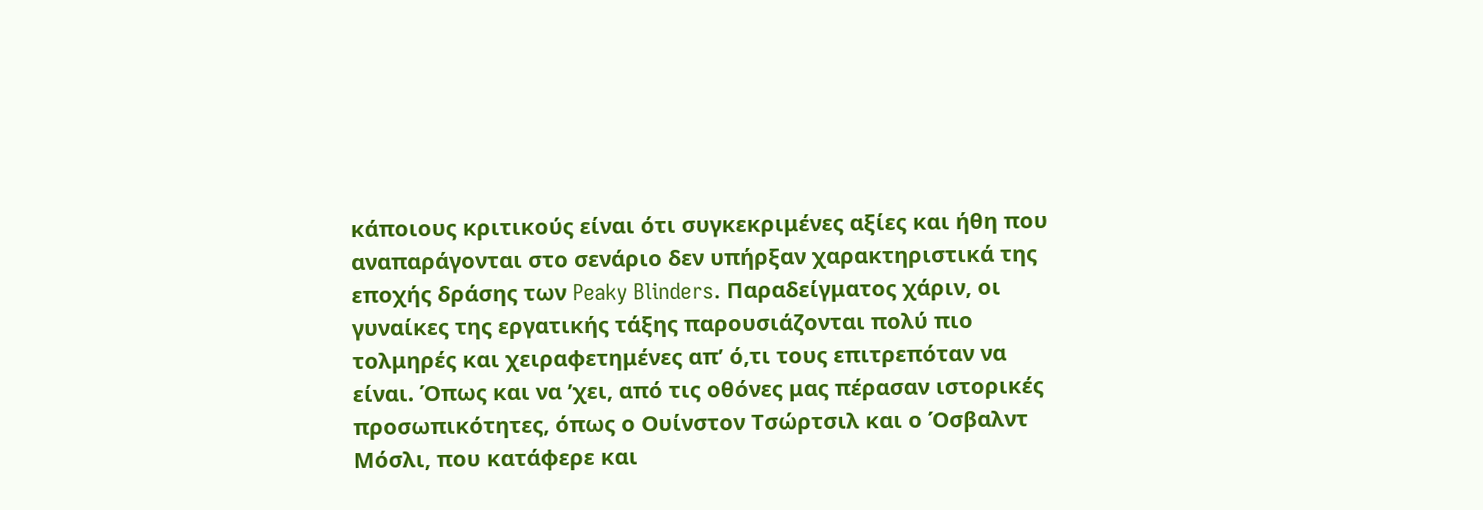κάποιους κριτικούς είναι ότι συγκεκριμένες αξίες και ήθη που αναπαράγονται στο σενάριο δεν υπήρξαν χαρακτηριστικά της εποχής δράσης των Peaky Blinders. Παραδείγματος χάριν, οι γυναίκες της εργατικής τάξης παρουσιάζονται πολύ πιο τολμηρές και χειραφετημένες απ’ ό,τι τους επιτρεπόταν να είναι. Όπως και να ’χει, από τις οθόνες μας πέρασαν ιστορικές προσωπικότητες, όπως ο Ουίνστον Τσώρτσιλ και ο Όσβαλντ Μόσλι, που κατάφερε και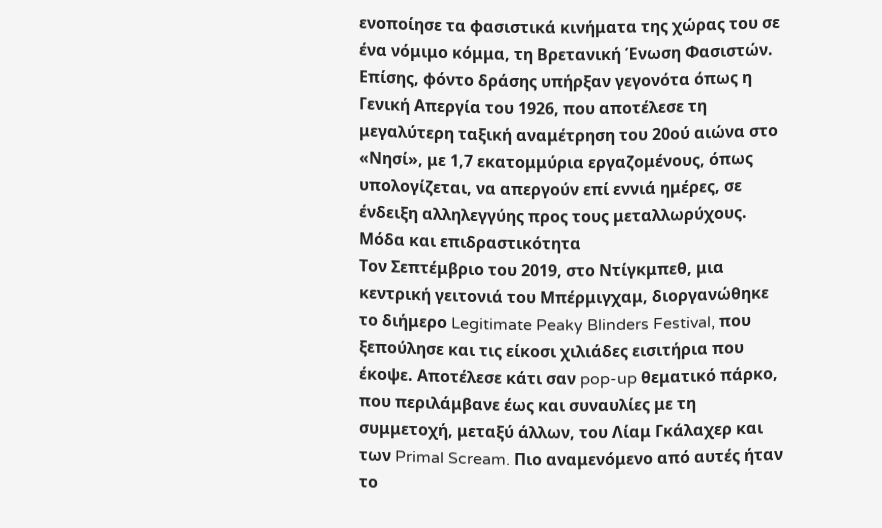ενοποίησε τα φασιστικά κινήματα της χώρας του σε ένα νόμιμο κόμμα, τη Βρετανική Ένωση Φασιστών. Επίσης, φόντο δράσης υπήρξαν γεγονότα όπως η Γενική Απεργία του 1926, που αποτέλεσε τη μεγαλύτερη ταξική αναμέτρηση του 20ού αιώνα στο «Νησί», με 1,7 εκατομμύρια εργαζομένους, όπως υπολογίζεται, να απεργούν επί εννιά ημέρες, σε ένδειξη αλληλεγγύης προς τους μεταλλωρύχους.
Μόδα και επιδραστικότητα
Τον Σεπτέμβριο του 2019, στο Ντίγκμπεθ, μια κεντρική γειτονιά του Μπέρμιγχαμ, διοργανώθηκε το διήμερο Legitimate Peaky Blinders Festival, που ξεπούλησε και τις είκοσι χιλιάδες εισιτήρια που έκοψε. Αποτέλεσε κάτι σαν pop-up θεματικό πάρκο, που περιλάμβανε έως και συναυλίες με τη συμμετοχή, μεταξύ άλλων, του Λίαμ Γκάλαχερ και των Primal Scream. Πιο αναμενόμενο από αυτές ήταν το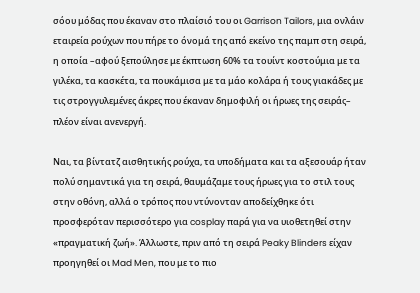σόου μόδας που έκαναν στο πλαίσιό του οι Garrison Tailors, μια ονλάιν εταιρεία ρούχων που πήρε το όνομά της από εκείνο της παμπ στη σειρά, η οποία –αφού ξεπούλησε με έκπτωση 60% τα τουίντ κοστούμια με τα γιλέκα, τα κασκέτα, τα πουκάμισα με τα μάο κολάρα ή τους γιακάδες με τις στρογγυλεμένες άκρες που έκαναν δημοφιλή οι ήρωες της σειράς– πλέον είναι ανενεργή.

Ναι, τα βίντατζ αισθητικής ρούχα, τα υποδήματα και τα αξεσουάρ ήταν πολύ σημαντικά για τη σειρά, θαυμάζαμε τους ήρωες για το στιλ τους στην οθόνη, αλλά ο τρόπος που ντύνονταν αποδείχθηκε ότι προσφερόταν περισσότερο για cosplay παρά για να υιοθετηθεί στην «πραγματική ζωή». Άλλωστε, πριν από τη σειρά Peaky Blinders είχαν προηγηθεί οι Mad Men, που με το πιο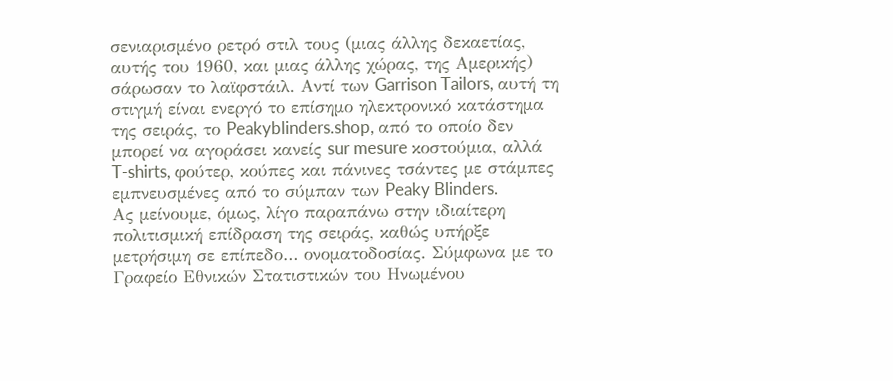σενιαρισμένο ρετρό στιλ τους (μιας άλλης δεκαετίας, αυτής του 1960, και μιας άλλης χώρας, της Αμερικής) σάρωσαν το λαϊφστάιλ. Αντί των Garrison Tailors, αυτή τη στιγμή είναι ενεργό το επίσημο ηλεκτρονικό κατάστημα της σειράς, το Peakyblinders.shop, από το οποίο δεν μπορεί να αγοράσει κανείς sur mesure κοστούμια, αλλά T-shirts, φούτερ, κούπες και πάνινες τσάντες με στάμπες εμπνευσμένες από το σύμπαν των Peaky Blinders.
Ας μείνουμε, όμως, λίγο παραπάνω στην ιδιαίτερη πολιτισμική επίδραση της σειράς, καθώς υπήρξε μετρήσιμη σε επίπεδο… ονοματοδοσίας. Σύμφωνα με το Γραφείο Εθνικών Στατιστικών του Ηνωμένου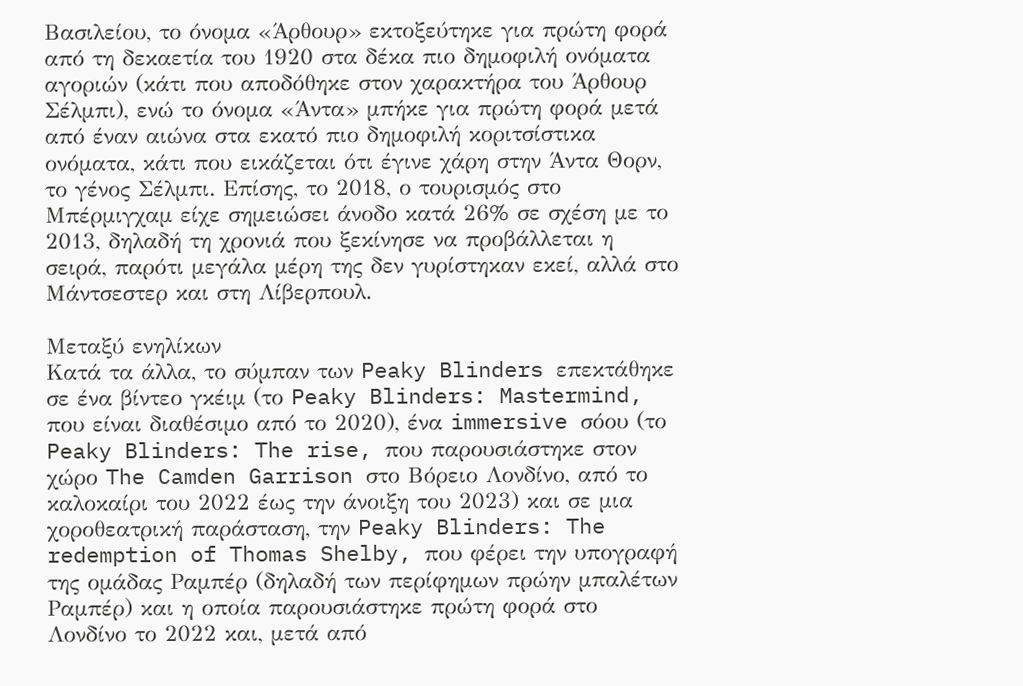Βασιλείου, το όνομα «Άρθουρ» εκτοξεύτηκε για πρώτη φορά από τη δεκαετία του 1920 στα δέκα πιο δημοφιλή ονόματα αγοριών (κάτι που αποδόθηκε στον χαρακτήρα του Άρθουρ Σέλμπι), ενώ το όνομα «Άντα» μπήκε για πρώτη φορά μετά από έναν αιώνα στα εκατό πιο δημοφιλή κοριτσίστικα ονόματα, κάτι που εικάζεται ότι έγινε χάρη στην Άντα Θορν, το γένος Σέλμπι. Επίσης, το 2018, ο τουρισμός στο Μπέρμιγχαμ είχε σημειώσει άνοδο κατά 26% σε σχέση με το 2013, δηλαδή τη χρονιά που ξεκίνησε να προβάλλεται η σειρά, παρότι μεγάλα μέρη της δεν γυρίστηκαν εκεί, αλλά στο Μάντσεστερ και στη Λίβερπουλ.

Μεταξύ ενηλίκων
Κατά τα άλλα, το σύμπαν των Peaky Blinders επεκτάθηκε σε ένα βίντεο γκέιμ (το Peaky Blinders: Mastermind, που είναι διαθέσιμο από το 2020), ένα immersive σόου (το Peaky Blinders: The rise, που παρουσιάστηκε στον χώρο The Camden Garrison στο Βόρειο Λονδίνο, από το καλοκαίρι του 2022 έως την άνοιξη του 2023) και σε μια χοροθεατρική παράσταση, την Peaky Blinders: The redemption of Thomas Shelby, που φέρει την υπογραφή της ομάδας Ραμπέρ (δηλαδή των περίφημων πρώην μπαλέτων Ραμπέρ) και η οποία παρουσιάστηκε πρώτη φορά στο Λονδίνο το 2022 και, μετά από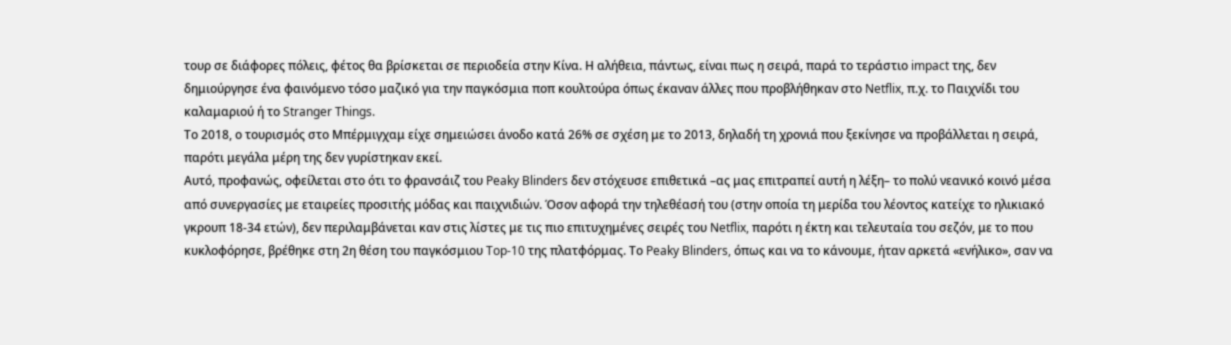τουρ σε διάφορες πόλεις, φέτος θα βρίσκεται σε περιοδεία στην Κίνα. Η αλήθεια, πάντως, είναι πως η σειρά, παρά το τεράστιο impact της, δεν δημιούργησε ένα φαινόμενο τόσο μαζικό για την παγκόσμια ποπ κουλτούρα όπως έκαναν άλλες που προβλήθηκαν στο Netflix, π.χ. το Παιχνίδι του καλαμαριού ή το Stranger Things.
Το 2018, ο τουρισμός στο Μπέρμιγχαμ είχε σημειώσει άνοδο κατά 26% σε σχέση με το 2013, δηλαδή τη χρονιά που ξεκίνησε να προβάλλεται η σειρά, παρότι μεγάλα μέρη της δεν γυρίστηκαν εκεί.
Αυτό, προφανώς, οφείλεται στο ότι το φρανσάιζ του Peaky Blinders δεν στόχευσε επιθετικά –ας μας επιτραπεί αυτή η λέξη– το πολύ νεανικό κοινό μέσα από συνεργασίες με εταιρείες προσιτής μόδας και παιχνιδιών. Όσον αφορά την τηλεθέασή του (στην οποία τη μερίδα του λέοντος κατείχε το ηλικιακό γκρουπ 18-34 ετών), δεν περιλαμβάνεται καν στις λίστες με τις πιο επιτυχημένες σειρές του Netflix, παρότι η έκτη και τελευταία του σεζόν, με το που κυκλοφόρησε, βρέθηκε στη 2η θέση του παγκόσμιου Top-10 της πλατφόρμας. Το Peaky Blinders, όπως και να το κάνουμε, ήταν αρκετά «ενήλικο», σαν να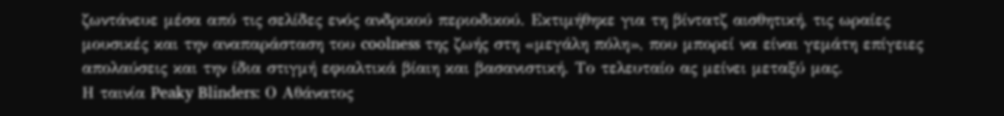ζωντάνευε μέσα από τις σελίδες ενός ανδρικού περιοδικού. Εκτιμήθηκε για τη βίντατζ αισθητική, τις ωραίες μουσικές και την αναπαράσταση του coolness της ζωής στη «μεγάλη πόλη», που μπορεί να είναι γεμάτη επίγειες απολαύσεις και την ίδια στιγμή εφιαλτικά βίαιη και βασανιστική. Το τελευταίο ας μείνει μεταξύ μας.
Η ταινία Peaky Blinders: Ο Αθάνατος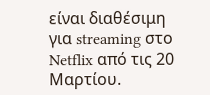είναι διαθέσιμη για streaming στο Netflix από τις 20 Μαρτίου.